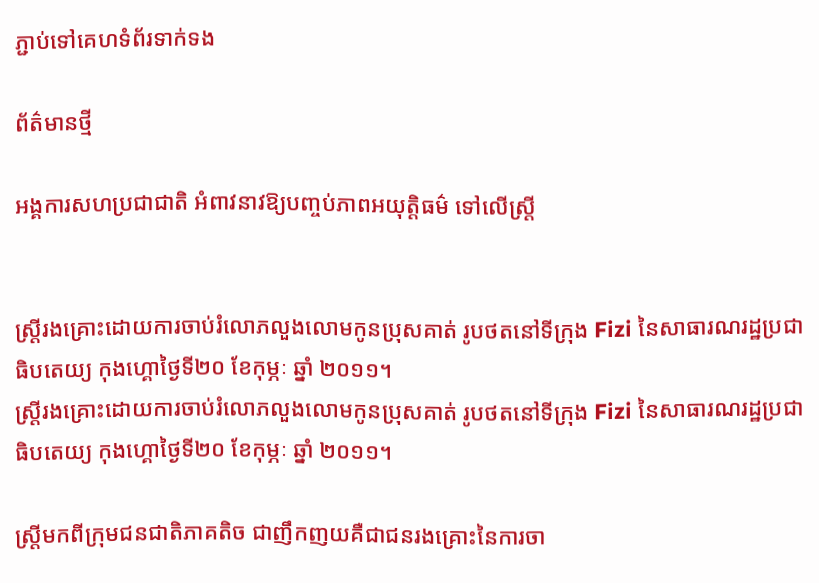ភ្ជាប់ទៅគេហទំព័រទាក់ទង

ព័ត៌មានថ្មី

អង្គការសហប្រជាជាតិ អំពាវនាវឱ្យបញ្ចប់ភាពអយុត្តិធម៌ ទៅលើស្រ្តី


ស្ត្រីរងគ្រោះដោយការចាប់រំលោភលួងលោមកូនប្រុសគាត់ រូបថតនៅទីក្រុង Fizi នៃសាធារណរដ្ឋប្រជាធិបតេយ្យ កុងហ្គោថ្ងៃទី២០ ខែកុម្ភៈ ឆ្នាំ ២០១១។
ស្ត្រីរងគ្រោះដោយការចាប់រំលោភលួងលោមកូនប្រុសគាត់ រូបថតនៅទីក្រុង Fizi នៃសាធារណរដ្ឋប្រជាធិបតេយ្យ កុងហ្គោថ្ងៃទី២០ ខែកុម្ភៈ ឆ្នាំ ២០១១។

ស្រ្តីមកពីក្រុមជនជាតិភាគតិច ជាញឹកញយគឺជាជនរងគ្រោះនៃការចា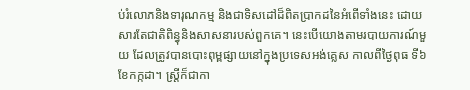ប់រំលោភនិងទារុណកម្ម និងជាទិសដៅដ៏ពិតប្រាកដនៃអំពើទាំងនេះ ដោយសារតែជាតិពិន្ធុនិងសាសនារបស់ពួកគេ។ នេះបើយោងតាមរបាយការណ៍មួយ ដែលត្រូវបានបោះពុម្ពផ្សាយនៅក្នុងប្រទេសអង់គ្លេស កាលពីថ្ងៃពុធ ទី៦ ខែកក្កដា។ ស្រ្តីក៏ជាកា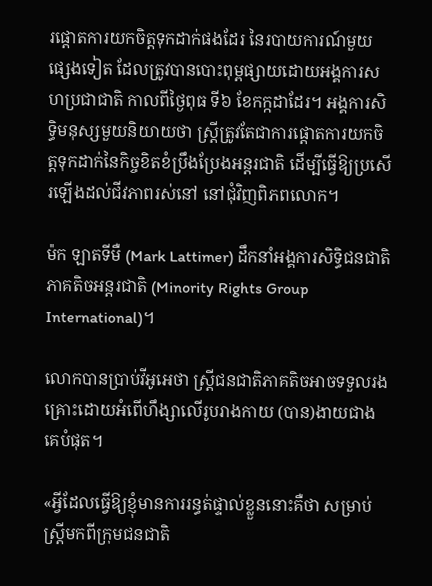រផ្តោតការយកចិត្តទុកដាក់ផងដែរ នៃរបាយការណ៍មួយផ្សេងទៀត ដែលត្រូវបានបោះពុម្ពផ្សាយដោយអង្គការសហប្រជាជាតិ កាលពីថ្ងៃពុធ ទី៦ ខែកក្កដាដែរ។ អង្គការសិទ្ធិមនុស្សមួយនិយាយថា ស្រ្តីត្រូវតែជាការផ្តោតការយកចិត្តទុកដាក់នៃកិច្ចខិតខំប្រឹងប្រែងអន្តរជាតិ ដើម្បីធ្វើឱ្យប្រសើរឡើងដល់ជីវភាពរស់នៅ នៅជុំវិញពិភពលោក។

ម៉ក ឡាតទីមឺ (Mark Lattimer) ដឹកនាំអង្គការសិទ្ធិជនជាតិភាគតិចអន្តរជាតិ (Minority Rights Group International)។

លោកបានប្រាប់វីអូអេថា ស្រ្តីជនជាតិភាគតិចអាចទទួលរងគ្រោះដោយអំពើហឹង្សាលើរូបរាងកាយ (បាន)ងាយជាងគេបំផុត។

«អ្វីដែលធ្វើឱ្យខ្ញុំមានការរន្ធត់ផ្ទាល់ខ្លួននោះគឺថា សម្រាប់ស្រ្តីមកពីក្រុមជនជាតិ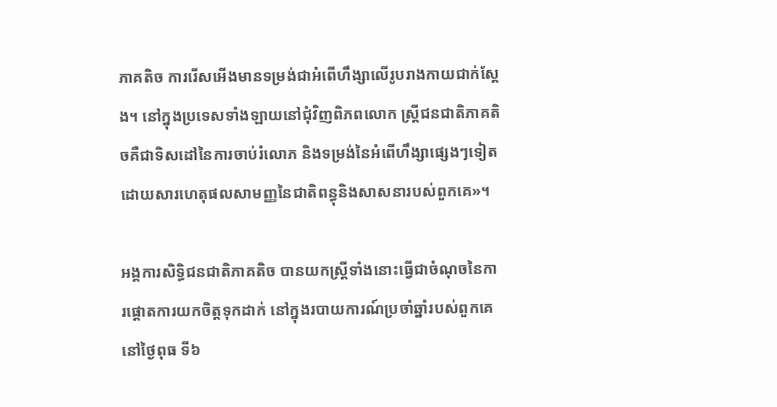ភាគតិច ការរើសអើងមានទម្រង់ជាអំពើហឹង្សាលើរូបរាងកាយជាក់ស្តែង។ នៅក្នុងប្រទេសទាំងឡាយនៅជុំវិញពិភពលោក ស្រ្តីជនជាតិភាគតិចគឺជាទិសដៅនៃការចាប់រំលោភ និងទម្រង់នៃអំពើហឹង្សាផ្សេងៗទៀត ដោយសារហេតុផលសាមញ្ញនៃជាតិពន្ធុនិងសាសនារបស់ពួកគេ»។

អង្គការសិទ្ធិជនជាតិភាគតិច បានយកស្រ្តីទាំងនោះធ្វើជាចំណុចនៃការផ្តោតការយកចិត្តទុកដាក់ នៅក្នុងរបាយការណ៍ប្រចាំឆ្នាំរបស់ពួកគេ នៅថ្ងៃពុធ ទី៦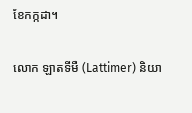ខែកក្កដា។

លោក ឡាតទីមឺ (Lattimer) និយា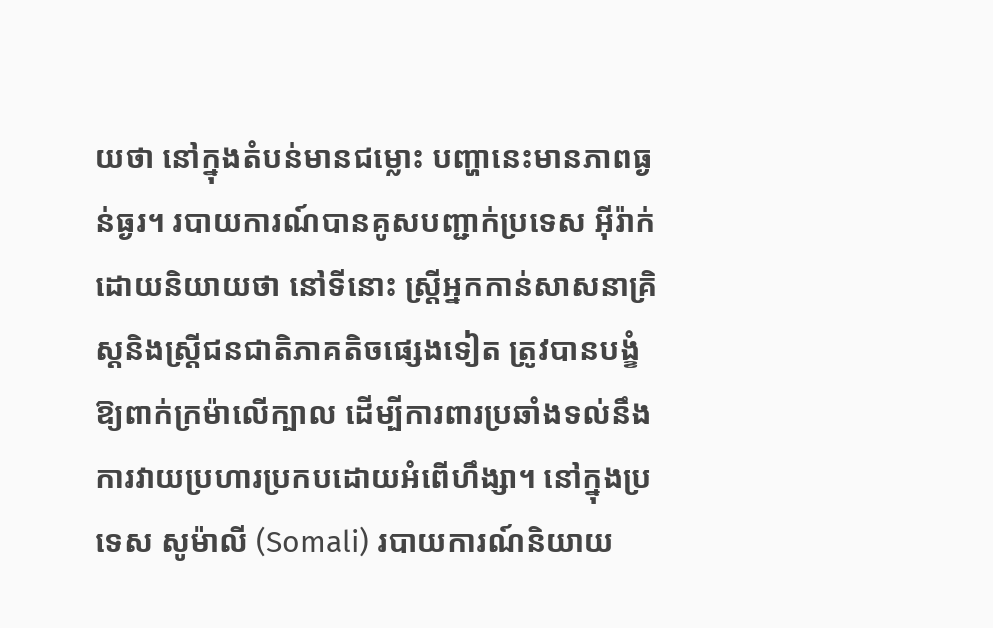យថា នៅក្នុងតំបន់មានជម្លោះ បញ្ហានេះមានភាពធ្ងន់ធ្ងរ។ របាយការណ៍បានគូសបញ្ជាក់ប្រទេស អ៊ីរ៉ាក់ ដោយនិយាយថា នៅទីនោះ ស្រ្តីអ្នកកាន់សាសនាគ្រិស្តនិងស្រ្តីជនជាតិភាគតិចផ្សេងទៀត ត្រូវបានបង្ខំឱ្យពាក់ក្រម៉ាលើក្បាល ដើម្បីការពារប្រឆាំងទល់នឹងការវាយប្រហារប្រកបដោយអំពើហឹង្សា។ នៅក្នុងប្រទេស សូម៉ាលី (Somali) របាយការណ៍និយាយ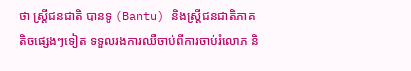ថា ស្រ្តីជនជាតិ បានទូ (Bantu) និងស្រ្តីជនជាតិភាគតិចផ្សេងៗទៀត ទទួលរងការឈឺចាប់ពីការចាប់រំលោភ និ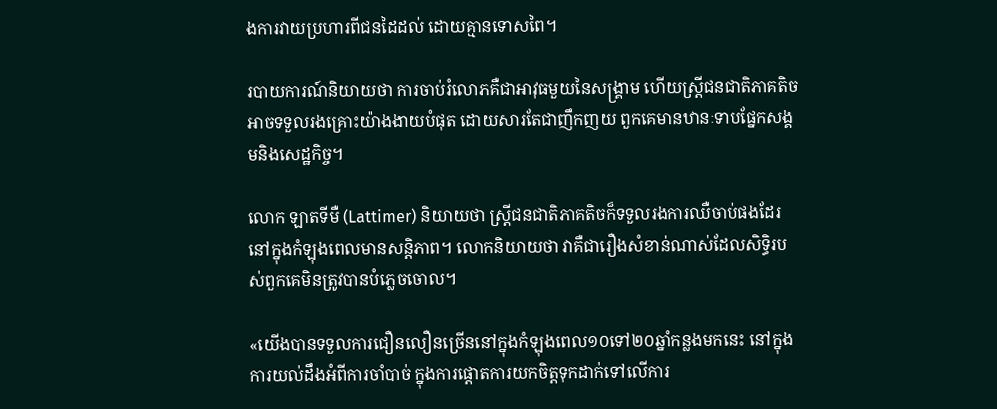ងការវាយប្រហារពីជនដៃដល់ ដោយគ្មានទោសពៃ។

របាយការណ៍និយាយថា ការចាប់រំលោភគឺជាអាវុធមួយនៃសង្រ្គាម ហើយស្រ្តីជនជាតិភាគតិចអាចទទួលរងគ្រោះយ៉ាងងាយបំផុត ដោយសារតែជាញឹកញយ ពួកគេមានឋានៈទាបផ្នែកសង្គមនិងសេដ្ឋកិច្ច។

លោក ឡាតទីមឺ (Lattimer) និយាយថា ស្រ្តីជនជាតិភាគតិចក៏ទទួលរងការឈឺចាប់ផងដែរ នៅក្នុងកំឡុងពេលមានសន្តិភាព។ លោកនិយាយថា វាគឺជារឿងសំខាន់ណាស់ដែលសិទ្ធិរបស់ពួកគេមិនត្រូវបានបំភ្លេចចោល។

«យើងបានទទួលការជឿនលឿនច្រើននៅក្នុងកំឡុងពេល១០ទៅ២០ឆ្នាំកន្លងមកនេះ នៅក្នុងការយល់ដឹងអំពីការចាំបាច់ ក្នុងការផ្តោតការយកចិត្តទុកដាក់ទៅលើការ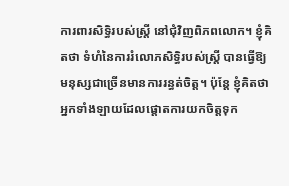ការពារសិទ្ធិរបស់ស្រ្តី នៅជុំវិញពិភពលោក។ ខ្ញុំគិតថា ទំហំនៃការរំលោភសិទ្ធិរបស់ស្រ្តី បានធ្វើឱ្យមនុស្សជាច្រើនមានការរន្ធត់ចិត្ត។ ប៉ុន្តែ ខ្ញុំគិតថា អ្នកទាំងឡាយដែលផ្តោតការយកចិត្តទុក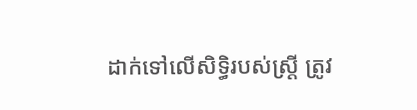ដាក់ទៅលើសិទ្ធិរបស់ស្រ្តី ត្រូវ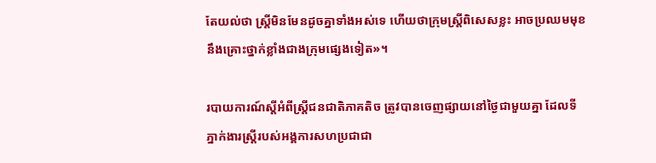តែយល់ថា ស្រ្តីមិនមែនដូចគ្នាទាំងអស់ទេ ហើយថាក្រុមស្រ្តីពិសេសខ្លះ អាចប្រឈមមុខនឹងគ្រោះថ្នាក់ខ្លាំងជាងក្រុមផ្សេងទៀត»។

របាយការណ៍ស្តីអំពីស្រ្តីជនជាតិភាគតិច ត្រូវបានចេញផ្សាយនៅថ្ងៃជាមួយគ្នា ដែលទីភ្នាក់ងារស្រ្តីរបស់អង្គការសហប្រជាជា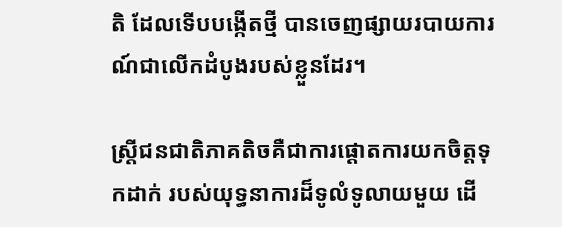តិ ដែលទើបបង្កើតថ្មី បានចេញផ្សាយរបាយការណ៍ជាលើកដំបូងរបស់ខ្លួនដែរ។

ស្រ្តីជនជាតិភាគតិចគឺជាការផ្តោតការយកចិត្តទុកដាក់ របស់យុទ្ធនាការដ៏ទូលំទូលាយមួយ ដើ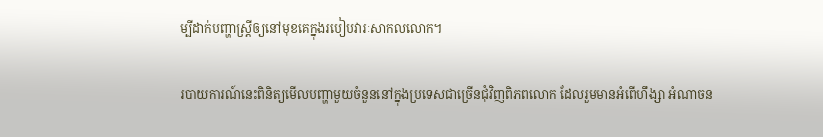ម្បីដាក់បញ្ហាស្រ្តីឲ្យនៅមុខគេក្នុងរបៀបវារៈសាកលលោក។

របាយការណ៍នេះពិនិត្យមើលបញ្ហាមួយចំនួននៅក្នុងប្រទេសជាច្រើនជុំវិញពិភពលោក ដែលរួមមានអំពើហឹង្សា អំណាចន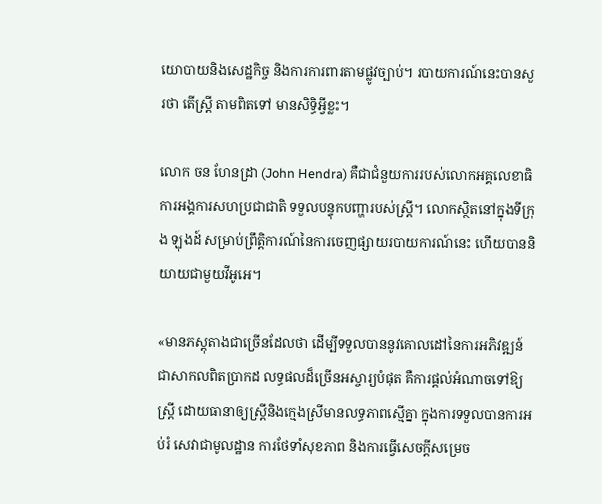យោបាយនិងសេដ្ឋកិច្ច និងការការពារតាមផ្លូវច្បាប់។ របាយការណ៍នេះបានសួរថា តើស្រ្តី តាមពិតទៅ មានសិទ្ធិអ្វីខ្លះ។

លោក ចន ហែនដ្រា (John Hendra) គឺជាជំនួយការរបស់លោកអគ្គលេខាធិការអង្គការសហប្រជាជាតិ ទទួលបន្ទុកបញ្ហារបស់ស្រ្តី។ លោកស្ថិតនៅក្នុងទីក្រុង ឡុងដ៍ សម្រាប់ព្រឹត្តិការណ៍នៃការចេញផ្សាយរបាយការណ៍នេះ ហើយបាននិយាយជាមួយវីអូអេ។

«មានភស្តុតាងជាច្រើនដែលថា ដើម្បីទទួលបាននូវគោលដៅនៃការអភិវឌ្ឍន៍ជាសាកលពិតប្រាកដ លទ្ធផលដ៏ច្រើនអស្ចារ្យបំផុត គឺការផ្តល់អំណាចទៅឱ្យស្រ្តី ដោយធានាឲ្យស្រ្តីនិងក្មេងស្រីមានលទ្ធភាពស្មើគ្នា ក្នុងការទទួលបានការអប់រំ សេវាជាមូលដ្ឋាន ការថែទាំសុខភាព និងការធ្វើសេចក្តីសម្រេច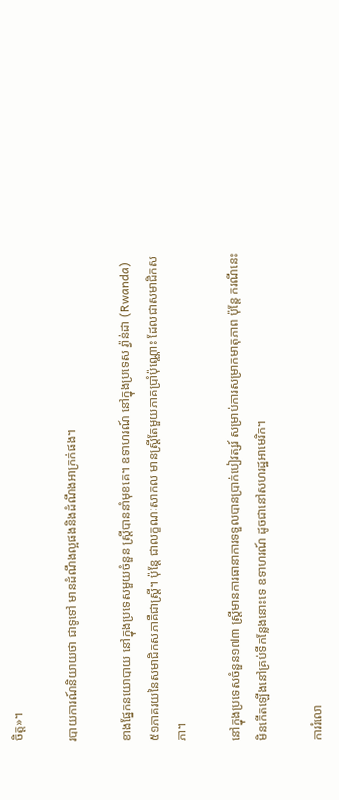ចិត្ត»។

របាយការណ៍និយាយថា ជាទូទៅ មានដំណឹងល្អផងនិងដំណឹងអាក្រក់ផង។

ខាងផ្នែកនយោបាយ នៅក្នុងប្រទេសមួយចំនួន ស្រ្តីបាននាំមុខគេ។ ឧទាហរណ៍ នៅក្នុងប្រទេស រ្វ៉ាន់ដា (Rwanda) ៥១ភាគរយនៃសមាជិកសភាគឺជាស្រ្តី។ ប៉ុន្តែ ជាលក្ខណៈសាកល មានស្រ្តីតែមួយភាគប្រាំប៉ុណ្ណោះ ដែលជាសមាជិកសភា។

នៅក្នុងប្រទេសចំនួន១៧៣ ស្រ្តីមានការធានាការទទួលបានប្រាក់បៀវត្សរ៍ សម្រាប់ការសម្រាកមាតុភាព ប៉ុន្តែ ករណីនេះមិនកើតឡើងនៅគ្រប់ទីកន្លែងនោះទេ ឧទាហរណ៍ ដូចជានៅសហរដ្ឋអាមេរិក។

ការរំលោ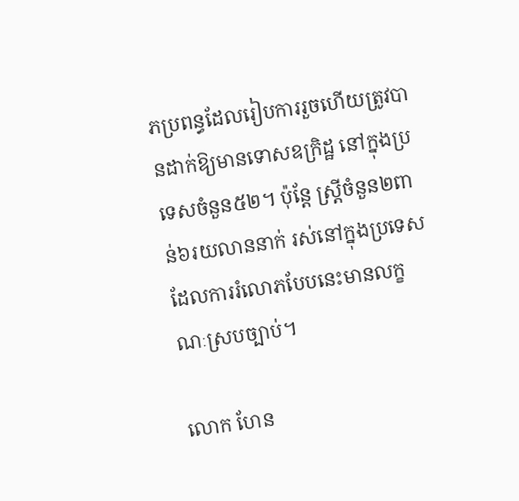ភប្រពន្ធដែលរៀបការរួចហើយត្រូវបានដាក់ឱ្យមានទោសឧក្រិដ្ឋ នៅក្នុងប្រទេសចំនួន៥២។ ប៉ុន្តែ ស្រ្តីចំនួន២ពាន់៦រយលាននាក់ រស់នៅក្នុងប្រទេស ដែលការរំលោភបែបនេះមានលក្ខណៈស្របច្បាប់។

លោក ហែន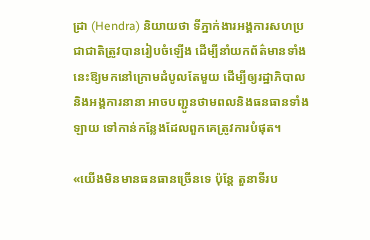ដ្រា (Hendra) និយាយថា ទីភ្នាក់ងារអង្គការសហប្រជាជាតិត្រូវបានរៀបចំឡើង ដើម្បីនាំយកព័ត៌មានទាំងនេះឱ្យមកនៅក្រោមដំបូលតែមួយ ដើម្បីឲ្យរដ្ឋាភិបាលនិងអង្គការនានា អាចបញ្ជូនថាមពលនិងធនធានទាំងឡាយ ទៅកាន់កន្លែងដែលពួកគេត្រូវការបំផុត។

«យើងមិនមានធនធានច្រើនទេ ប៉ុន្តែ តួនាទីរប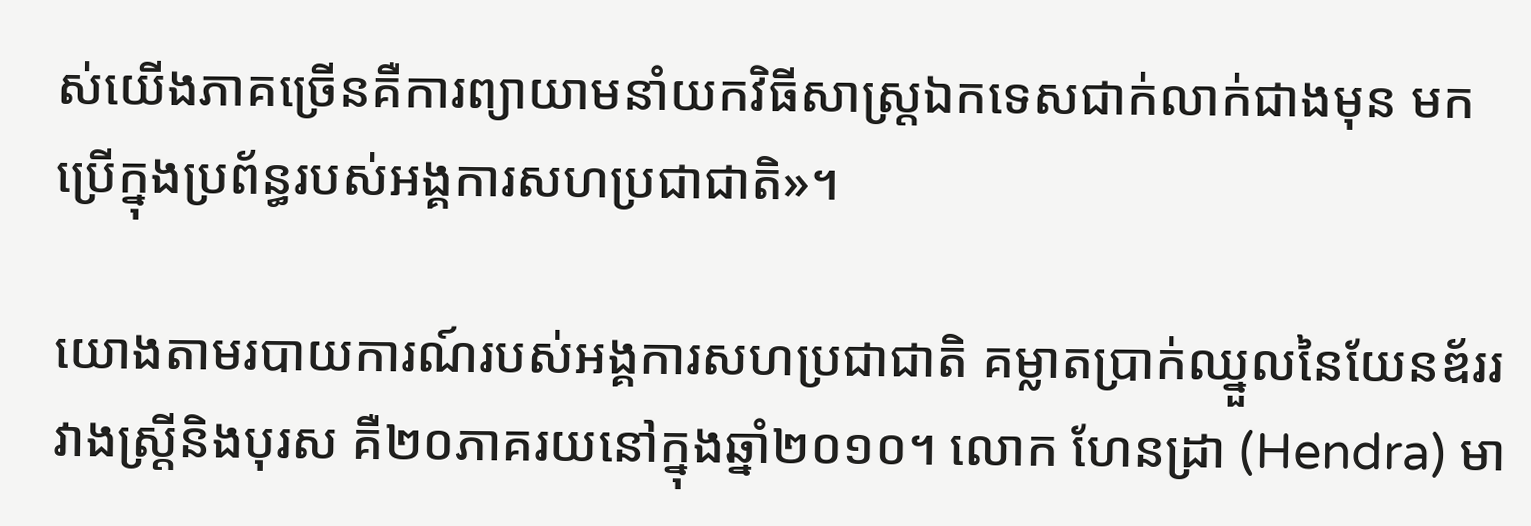ស់យើងភាគច្រើនគឺការព្យាយាមនាំយកវិធីសាស្រ្តឯកទេសជាក់លាក់ជាងមុន មកប្រើក្នុងប្រព័ន្ធរបស់អង្គការសហប្រជាជាតិ»។

យោងតាមរបាយការណ៍របស់អង្គការសហប្រជាជាតិ គម្លាតប្រាក់ឈ្នួលនៃយែនឌ័ររវាងស្រ្តីនិងបុរស គឺ២០ភាគរយនៅក្នុងឆ្នាំ២០១០។ លោក ហែនដ្រា (Hendra) មា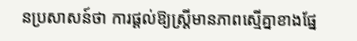នប្រសាសន៍ថា ការផ្តល់ឱ្យស្រ្តីមានភាពស្មើគ្នាខាងផ្នែ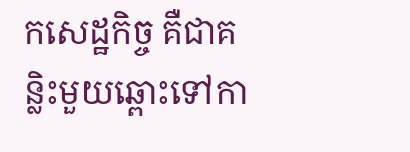កសេដ្ឋកិច្ច គឺជាគន្លិះមួយឆ្ពោះទៅកា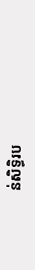ន់សិទ្ធិរប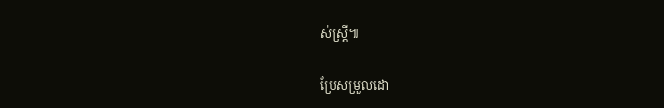ស់ស្រ្តី៕

ប្រែសម្រួលដោ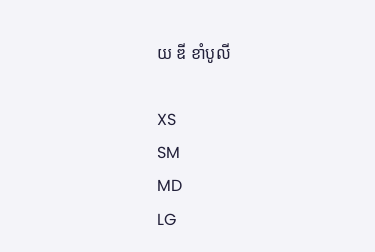យ ឌី ខាំបូលី

XS
SM
MD
LG